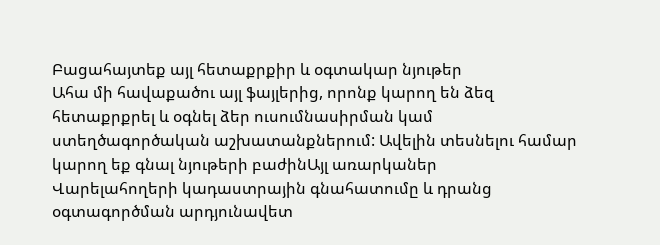Բացահայտեք այլ հետաքրքիր և օգտակար նյութեր
Ահա մի հավաքածու այլ ֆայլերից, որոնք կարող են ձեզ հետաքրքրել և օգնել ձեր ուսումնասիրման կամ ստեղծագործական աշխատանքներում: Ավելին տեսնելու համար կարող եք գնալ նյութերի բաժինԱյլ առարկաներ
Վարելահողերի կադաստրային գնահատումը և դրանց օգտագործման արդյունավետ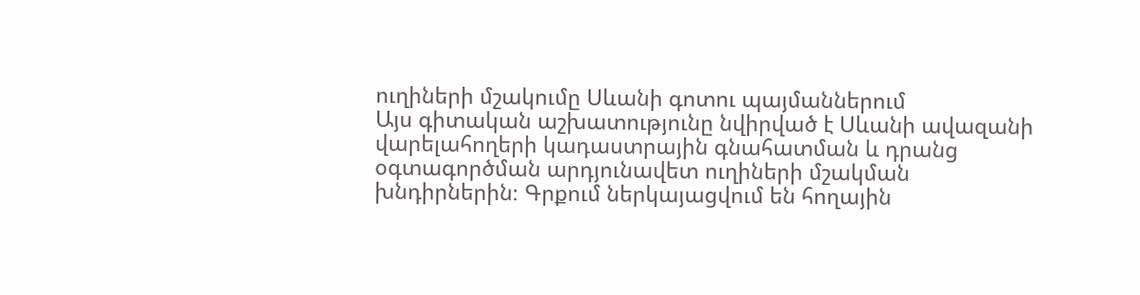ուղիների մշակումը Սևանի գոտու պայմաններում
Այս գիտական աշխատությունը նվիրված է Սևանի ավազանի վարելահողերի կադաստրային գնահատման և դրանց օգտագործման արդյունավետ ուղիների մշակման խնդիրներին։ Գրքում ներկայացվում են հողային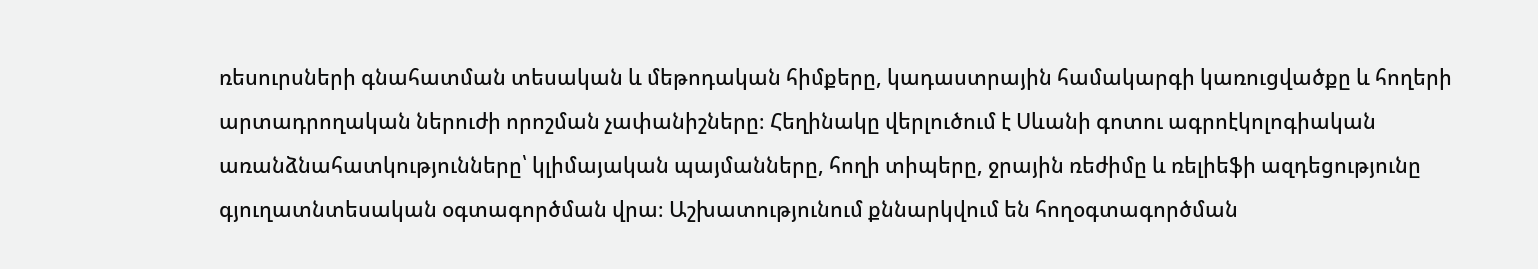ռեսուրսների գնահատման տեսական և մեթոդական հիմքերը, կադաստրային համակարգի կառուցվածքը և հողերի արտադրողական ներուժի որոշման չափանիշները։ Հեղինակը վերլուծում է Սևանի գոտու ագրոէկոլոգիական առանձնահատկությունները՝ կլիմայական պայմանները, հողի տիպերը, ջրային ռեժիմը և ռելիեֆի ազդեցությունը գյուղատնտեսական օգտագործման վրա։ Աշխատությունում քննարկվում են հողօգտագործման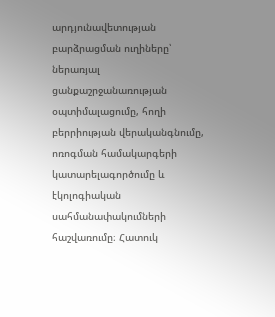արդյունավետության բարձրացման ուղիները՝ ներառյալ ցանքաշրջանառության օպտիմալացումը, հողի բերրիության վերականգնումը, ոռոգման համակարգերի կատարելագործումը և էկոլոգիական սահմանափակումների հաշվառումը։ Հատուկ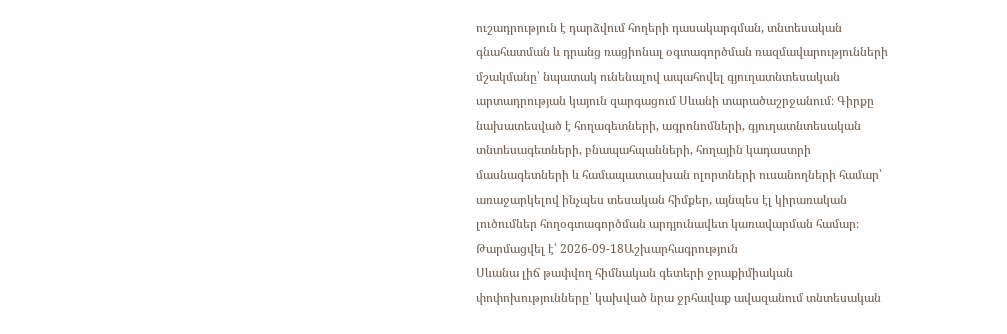ուշադրություն է դարձվում հողերի դասակարգման, տնտեսական գնահատման և դրանց ռացիոնալ օգտագործման ռազմավարությունների մշակմանը՝ նպատակ ունենալով ապահովել գյուղատնտեսական արտադրության կայուն զարգացում Սևանի տարածաշրջանում։ Գիրքը նախատեսված է հողագետների, ագրոնոմների, գյուղատնտեսական տնտեսագետների, բնապահպանների, հողային կադաստրի մասնագետների և համապատասխան ոլորտների ուսանողների համար՝ առաջարկելով ինչպես տեսական հիմքեր, այնպես էլ կիրառական լուծումներ հողօգտագործման արդյունավետ կառավարման համար։
Թարմացվել է՝ 2026-09-18Աշխարհագրություն
Սևանա լիճ թափվող հիմնական գետերի ջրաքիմիական փոփոխությունները՝ կախված նրա ջրհավաք ավազանում տնտեսական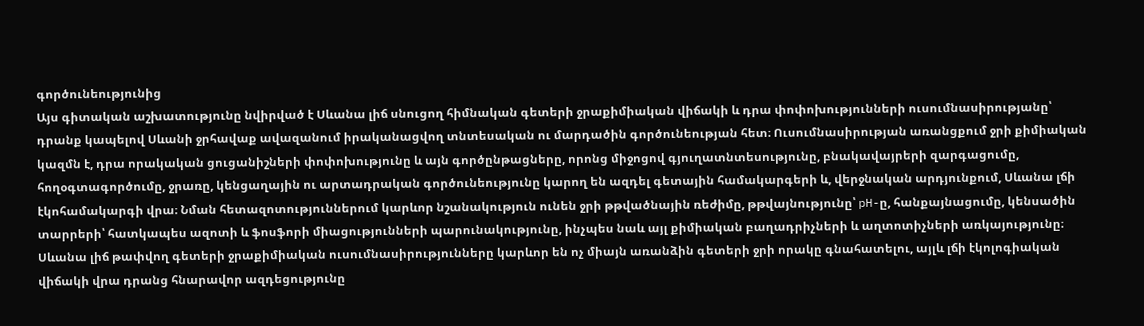գործունեությունից
Այս գիտական աշխատությունը նվիրված է Սևանա լիճ սնուցող հիմնական գետերի ջրաքիմիական վիճակի և դրա փոփոխությունների ուսումնասիրությանը՝ դրանք կապելով Սևանի ջրհավաք ավազանում իրականացվող տնտեսական ու մարդածին գործունեության հետ։ Ուսումնասիրության առանցքում ջրի քիմիական կազմն է, դրա որակական ցուցանիշների փոփոխությունը և այն գործընթացները, որոնց միջոցով գյուղատնտեսությունը, բնակավայրերի զարգացումը, հողօգտագործումը, ջրառը, կենցաղային ու արտադրական գործունեությունը կարող են ազդել գետային համակարգերի և, վերջնական արդյունքում, Սևանա լճի էկոհամակարգի վրա։ Նման հետազոտություններում կարևոր նշանակություն ունեն ջրի թթվածնային ռեժիմը, թթվայնությունը՝ pH-ը, հանքայնացումը, կենսածին տարրերի՝ հատկապես ազոտի և ֆոսֆորի միացությունների պարունակությունը, ինչպես նաև այլ քիմիական բաղադրիչների և աղտոտիչների առկայությունը։ Սևանա լիճ թափվող գետերի ջրաքիմիական ուսումնասիրությունները կարևոր են ոչ միայն առանձին գետերի ջրի որակը գնահատելու, այլև լճի էկոլոգիական վիճակի վրա դրանց հնարավոր ազդեցությունը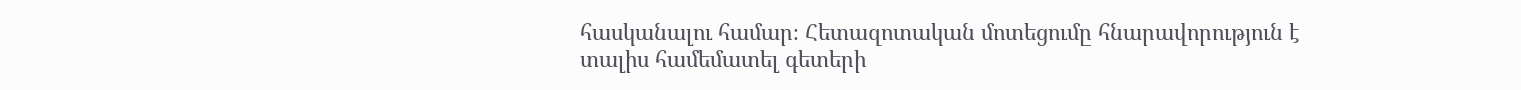հասկանալու համար։ Հետազոտական մոտեցումը հնարավորություն է տալիս համեմատել գետերի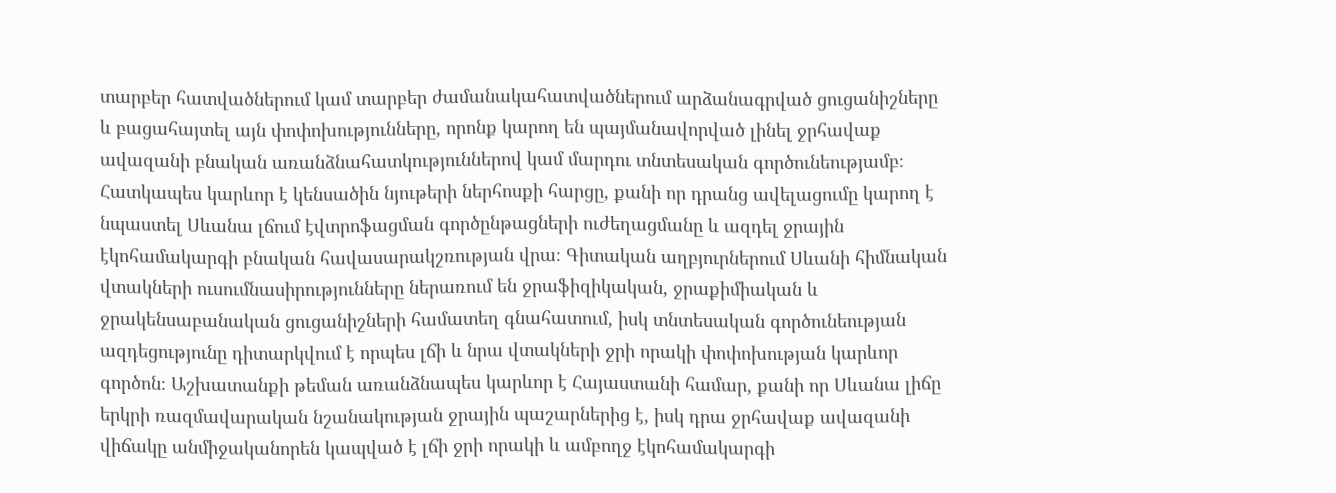տարբեր հատվածներում կամ տարբեր ժամանակահատվածներում արձանագրված ցուցանիշները և բացահայտել այն փոփոխությունները, որոնք կարող են պայմանավորված լինել ջրհավաք ավազանի բնական առանձնահատկություններով կամ մարդու տնտեսական գործունեությամբ։ Հատկապես կարևոր է կենսածին նյութերի ներհոսքի հարցը, քանի որ դրանց ավելացումը կարող է նպաստել Սևանա լճում էվտրոֆացման գործընթացների ուժեղացմանը և ազդել ջրային էկոհամակարգի բնական հավասարակշռության վրա։ Գիտական աղբյուրներում Սևանի հիմնական վտակների ուսումնասիրությունները ներառում են ջրաֆիզիկական, ջրաքիմիական և ջրակենսաբանական ցուցանիշների համատեղ գնահատում, իսկ տնտեսական գործունեության ազդեցությունը դիտարկվում է որպես լճի և նրա վտակների ջրի որակի փոփոխության կարևոր գործոն։ Աշխատանքի թեման առանձնապես կարևոր է Հայաստանի համար, քանի որ Սևանա լիճը երկրի ռազմավարական նշանակության ջրային պաշարներից է, իսկ դրա ջրհավաք ավազանի վիճակը անմիջականորեն կապված է լճի ջրի որակի և ամբողջ էկոհամակարգի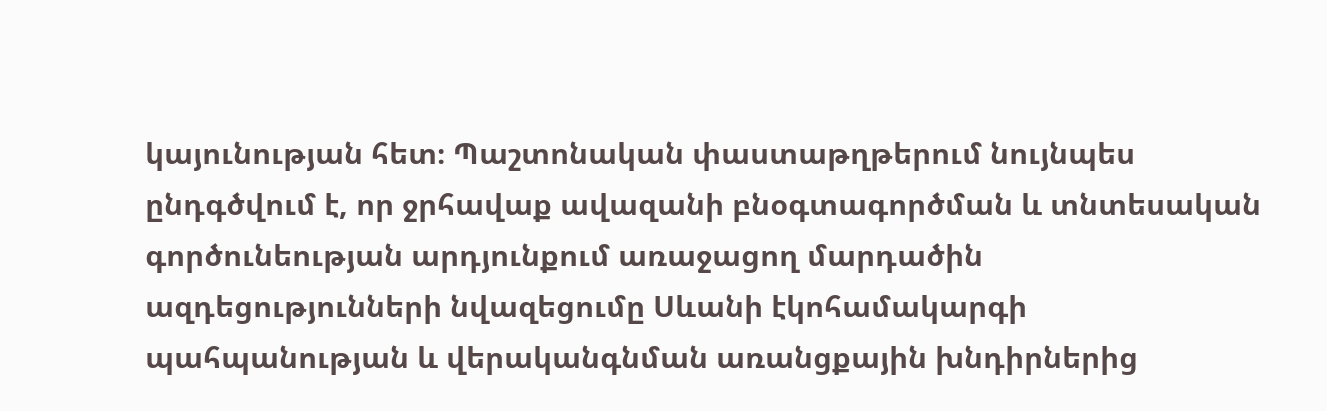կայունության հետ։ Պաշտոնական փաստաթղթերում նույնպես ընդգծվում է, որ ջրհավաք ավազանի բնօգտագործման և տնտեսական գործունեության արդյունքում առաջացող մարդածին ազդեցությունների նվազեցումը Սևանի էկոհամակարգի պահպանության և վերականգնման առանցքային խնդիրներից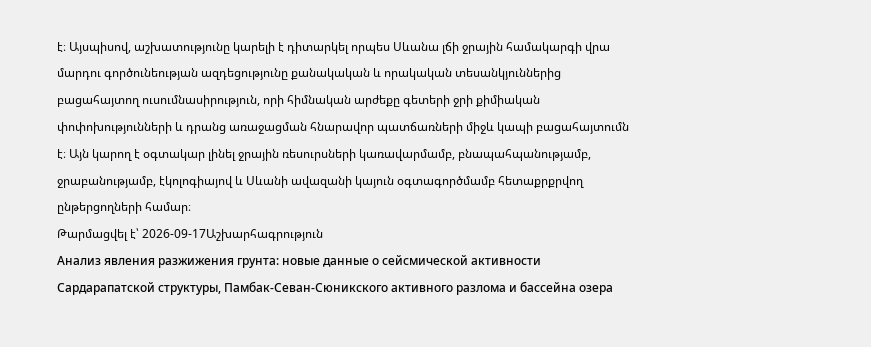է։ Այսպիսով, աշխատությունը կարելի է դիտարկել որպես Սևանա լճի ջրային համակարգի վրա մարդու գործունեության ազդեցությունը քանակական և որակական տեսանկյուններից բացահայտող ուսումնասիրություն, որի հիմնական արժեքը գետերի ջրի քիմիական փոփոխությունների և դրանց առաջացման հնարավոր պատճառների միջև կապի բացահայտումն է։ Այն կարող է օգտակար լինել ջրային ռեսուրսների կառավարմամբ, բնապահպանությամբ, ջրաբանությամբ, էկոլոգիայով և Սևանի ավազանի կայուն օգտագործմամբ հետաքրքրվող ընթերցողների համար։
Թարմացվել է՝ 2026-09-17Աշխարհագրություն
Анализ явления разжижения грунта: новые данные о сейсмической активности Сардарапатской структуры, Памбак-Севан-Сюникского активного разлома и бассейна озера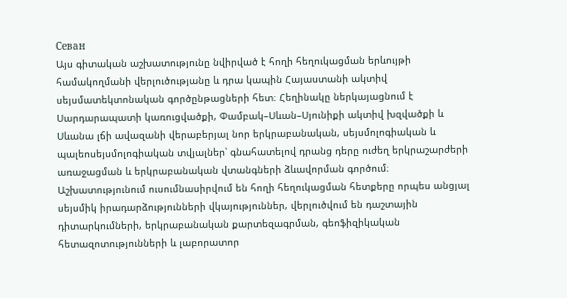Севан
Այս գիտական աշխատությունը նվիրված է հողի հեղուկացման երևույթի համակողմանի վերլուծությանը և դրա կապին Հայաստանի ակտիվ սեյսմատեկտոնական գործընթացների հետ։ Հեղինակը ներկայացնում է Սարդարապատի կառուցվածքի, Փամբակ–Սևան–Սյունիքի ակտիվ խզվածքի և Սևանա լճի ավազանի վերաբերյալ նոր երկրաբանական, սեյսմոլոգիական և պալեոսեյսմոլոգիական տվյալներ՝ գնահատելով դրանց դերը ուժեղ երկրաշարժերի առաջացման և երկրաբանական վտանգների ձևավորման գործում։ Աշխատությունում ուսումնասիրվում են հողի հեղուկացման հետքերը որպես անցյալ սեյսմիկ իրադարձությունների վկայություններ, վերլուծվում են դաշտային դիտարկումների, երկրաբանական քարտեզագրման, գեոֆիզիկական հետազոտությունների և լաբորատոր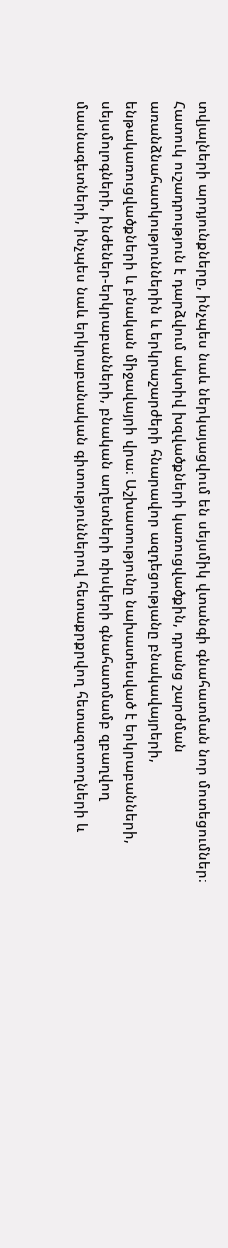տվյալների արդյունքները, ինչպես նաև ներկայացվում են սեյսմիկ վտանգի գնահատման նոր մոտեցումներ։ Հատուկ ուշադրություն է դարձվում ակտիվ խզվածքների կառուցվածքին, դրանց շարժման առանձնահատկություններին և երկրաշարժերի հնարավոր ազդեցությանը բնակավայրերի, ենթակառուցվածքների և բնական միջավայրի վրա։ Աշխատությունը նախատեսված է երկրաբանների, սեյսմոլոգների, ինժեներ-երկրաբանների, բնական աղետների ռիսկերի գնահատմամբ զբաղվող մասնագետների, ինչպես նաև երկրաբանական գիտություններով հետաքրքրվող հետազոտողների և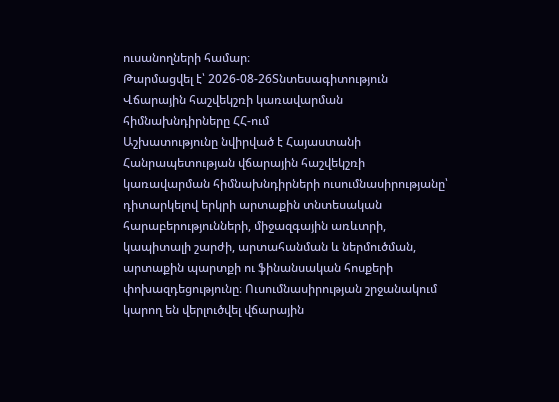ուսանողների համար։
Թարմացվել է՝ 2026-08-26Տնտեսագիտություն
Վճարային հաշվեկշռի կառավարման հիմնախնդիրները ՀՀ-ում
Աշխատությունը նվիրված է Հայաստանի Հանրապետության վճարային հաշվեկշռի կառավարման հիմնախնդիրների ուսումնասիրությանը՝ դիտարկելով երկրի արտաքին տնտեսական հարաբերությունների, միջազգային առևտրի, կապիտալի շարժի, արտահանման և ներմուծման, արտաքին պարտքի ու ֆինանսական հոսքերի փոխազդեցությունը։ Ուսումնասիրության շրջանակում կարող են վերլուծվել վճարային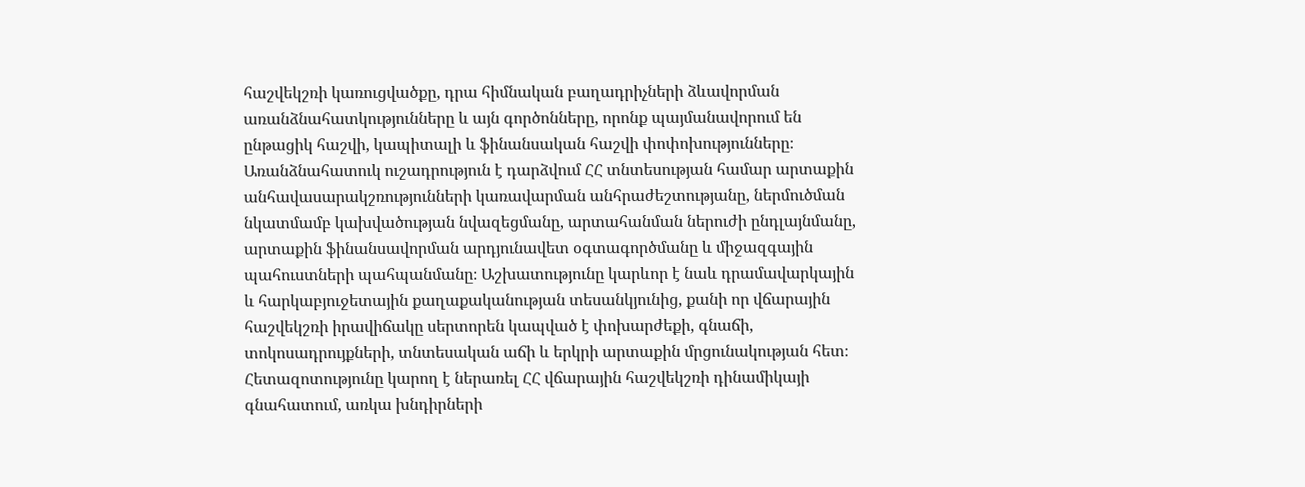հաշվեկշռի կառուցվածքը, դրա հիմնական բաղադրիչների ձևավորման առանձնահատկությունները և այն գործոնները, որոնք պայմանավորում են ընթացիկ հաշվի, կապիտալի և ֆինանսական հաշվի փոփոխությունները։ Առանձնահատուկ ուշադրություն է դարձվում ՀՀ տնտեսության համար արտաքին անհավասարակշռությունների կառավարման անհրաժեշտությանը, ներմուծման նկատմամբ կախվածության նվազեցմանը, արտահանման ներուժի ընդլայնմանը, արտաքին ֆինանսավորման արդյունավետ օգտագործմանը և միջազգային պահուստների պահպանմանը։ Աշխատությունը կարևոր է նաև դրամավարկային և հարկաբյուջետային քաղաքականության տեսանկյունից, քանի որ վճարային հաշվեկշռի իրավիճակը սերտորեն կապված է փոխարժեքի, գնաճի, տոկոսադրույքների, տնտեսական աճի և երկրի արտաքին մրցունակության հետ։ Հետազոտությունը կարող է ներառել ՀՀ վճարային հաշվեկշռի դինամիկայի գնահատում, առկա խնդիրների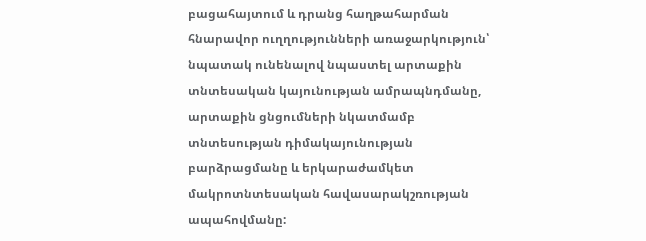բացահայտում և դրանց հաղթահարման հնարավոր ուղղությունների առաջարկություն՝ նպատակ ունենալով նպաստել արտաքին տնտեսական կայունության ամրապնդմանը, արտաքին ցնցումների նկատմամբ տնտեսության դիմակայունության բարձրացմանը և երկարաժամկետ մակրոտնտեսական հավասարակշռության ապահովմանը: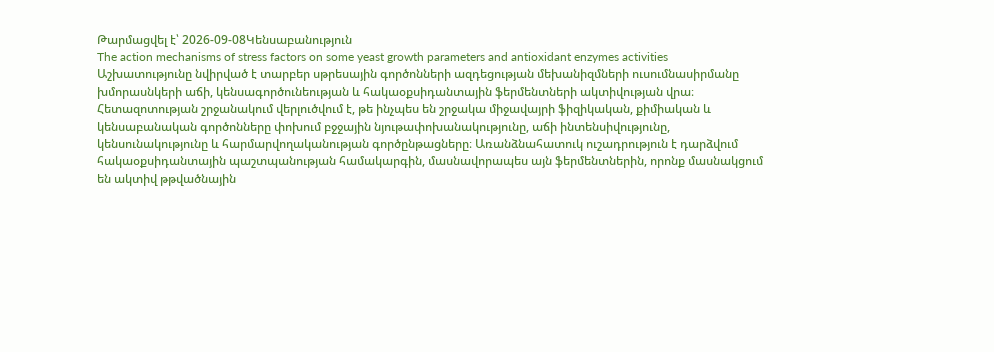Թարմացվել է՝ 2026-09-08Կենսաբանություն
The action mechanisms of stress factors on some yeast growth parameters and antioxidant enzymes activities
Աշխատությունը նվիրված է տարբեր սթրեսային գործոնների ազդեցության մեխանիզմների ուսումնասիրմանը խմորասնկերի աճի, կենսագործունեության և հակաօքսիդանտային ֆերմենտների ակտիվության վրա։ Հետազոտության շրջանակում վերլուծվում է, թե ինչպես են շրջակա միջավայրի ֆիզիկական, քիմիական և կենսաբանական գործոնները փոխում բջջային նյութափոխանակությունը, աճի ինտենսիվությունը, կենսունակությունը և հարմարվողականության գործընթացները։ Առանձնահատուկ ուշադրություն է դարձվում հակաօքսիդանտային պաշտպանության համակարգին, մասնավորապես այն ֆերմենտներին, որոնք մասնակցում են ակտիվ թթվածնային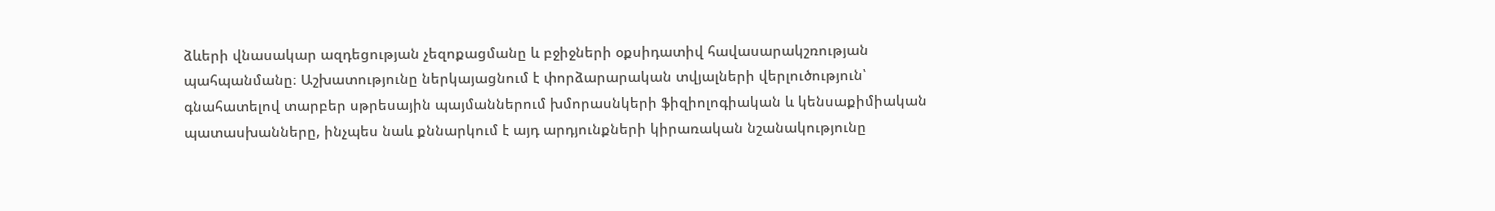ձևերի վնասակար ազդեցության չեզոքացմանը և բջիջների օքսիդատիվ հավասարակշռության պահպանմանը։ Աշխատությունը ներկայացնում է փորձարարական տվյալների վերլուծություն՝ գնահատելով տարբեր սթրեսային պայմաններում խմորասնկերի ֆիզիոլոգիական և կենսաքիմիական պատասխանները, ինչպես նաև քննարկում է այդ արդյունքների կիրառական նշանակությունը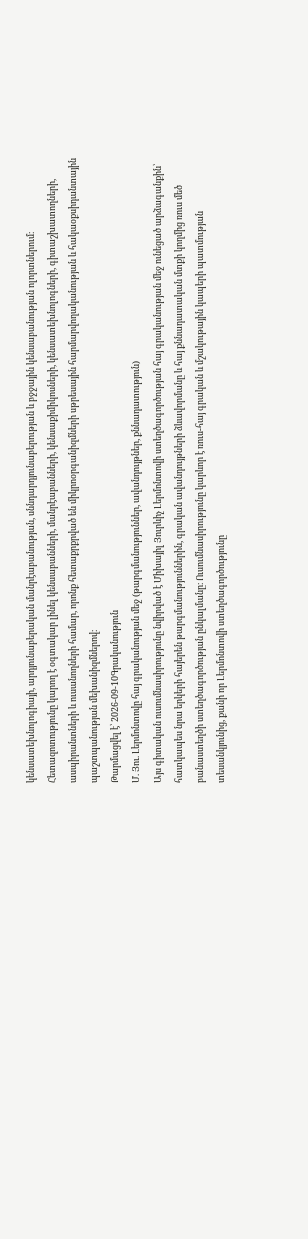կենսատեխնոլոգիայի, արդյունաբերական մանրէաբանության, սննդարդյունաբերության և բջջային կենսաբանության ոլորտներում։ Հետազոտությունը կարող է օգտակար լինել կենսաբանների, մանրէաբանների, կենսաքիմիկոսների, կենսատեխնոլոգների, գիտաշխատողների, ասպիրանտների և ուսանողների համար, որոնք հետաքրքրված են միկրոօրգանիզմների սթրեսային հարմարվողականության և հակաօքսիդանտային պաշտպանության մեխանիզմներով։
Թարմացվել է՝ 2026-09-10Գրականություն
Մ. Յու. Լերմոնտովը հայ գրականության մեջ (թարգմանություններ, ավանդույթներ, քննադատություն)
Այս գիտական ուսումնասիրությունը նվիրված է Միխայիլ Յուրևիչ Լերմոնտովի ստեղծագործության հայ գրականության մեջ ունեցած արձագանքին՝ հատկապես նրա երկերի հայերեն թարգմանություններին, գրական ավանդույթների ձևավորմանը և հայ քննադատական մտքի կողմից ռուս մեծ բանաստեղծի ստեղծագործության ընկալմանը։ Ուսումնասիրությունը կարևոր է ռուս-հայ գրական և մշակութային կապերի պատմության տեսանկյունից, քանի որ Լերմոնտովի ստեղծագործությունը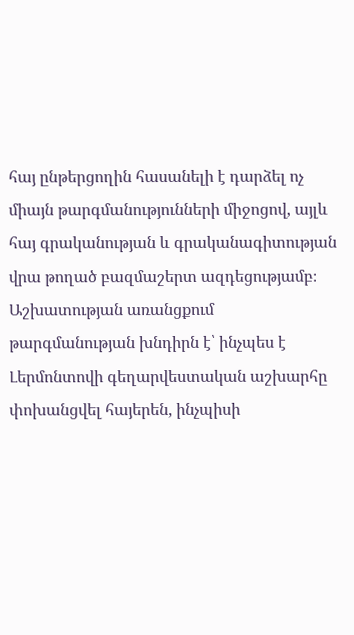հայ ընթերցողին հասանելի է դարձել ոչ միայն թարգմանությունների միջոցով, այլև հայ գրականության և գրականագիտության վրա թողած բազմաշերտ ազդեցությամբ։ Աշխատության առանցքում թարգմանության խնդիրն է՝ ինչպես է Լերմոնտովի գեղարվեստական աշխարհը փոխանցվել հայերեն, ինչպիսի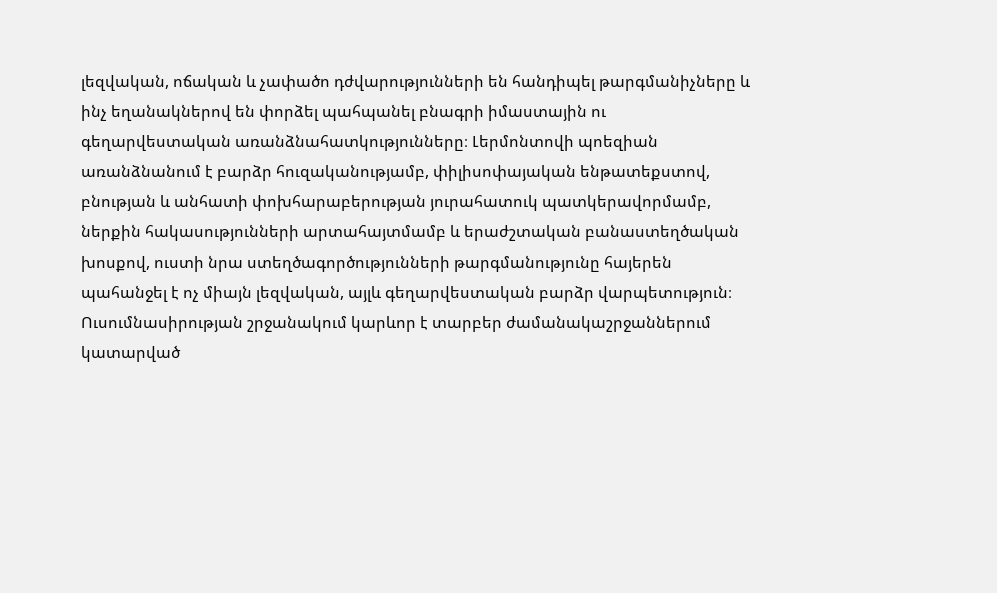լեզվական, ոճական և չափածո դժվարությունների են հանդիպել թարգմանիչները և ինչ եղանակներով են փորձել պահպանել բնագրի իմաստային ու գեղարվեստական առանձնահատկությունները։ Լերմոնտովի պոեզիան առանձնանում է բարձր հուզականությամբ, փիլիսոփայական ենթատեքստով, բնության և անհատի փոխհարաբերության յուրահատուկ պատկերավորմամբ, ներքին հակասությունների արտահայտմամբ և երաժշտական բանաստեղծական խոսքով, ուստի նրա ստեղծագործությունների թարգմանությունը հայերեն պահանջել է ոչ միայն լեզվական, այլև գեղարվեստական բարձր վարպետություն։ Ուսումնասիրության շրջանակում կարևոր է տարբեր ժամանակաշրջաններում կատարված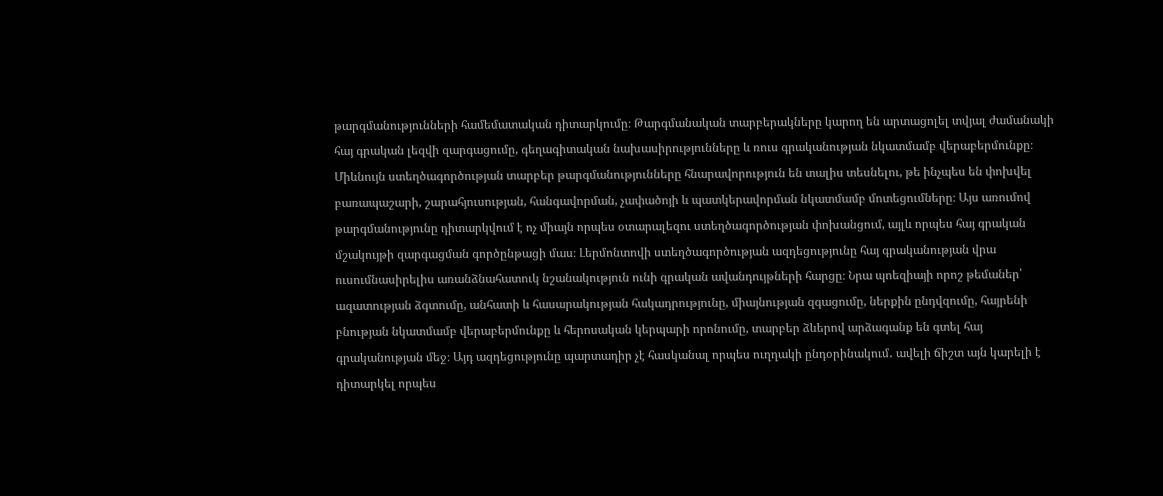թարգմանությունների համեմատական դիտարկումը։ Թարգմանական տարբերակները կարող են արտացոլել տվյալ ժամանակի հայ գրական լեզվի զարգացումը, գեղագիտական նախասիրությունները և ռուս գրականության նկատմամբ վերաբերմունքը։ Միևնույն ստեղծագործության տարբեր թարգմանությունները հնարավորություն են տալիս տեսնելու, թե ինչպես են փոխվել բառապաշարի, շարահյուսության, հանգավորման, չափածոյի և պատկերավորման նկատմամբ մոտեցումները։ Այս առումով թարգմանությունը դիտարկվում է ոչ միայն որպես օտարալեզու ստեղծագործության փոխանցում, այլև որպես հայ գրական մշակույթի զարգացման գործընթացի մաս։ Լերմոնտովի ստեղծագործության ազդեցությունը հայ գրականության վրա ուսումնասիրելիս առանձնահատուկ նշանակություն ունի գրական ավանդույթների հարցը։ Նրա պոեզիայի որոշ թեմաներ՝ ազատության ձգտումը, անհատի և հասարակության հակադրությունը, միայնության զգացումը, ներքին ընդվզումը, հայրենի բնության նկատմամբ վերաբերմունքը և հերոսական կերպարի որոնումը, տարբեր ձևերով արձագանք են գտել հայ գրականության մեջ։ Այդ ազդեցությունը պարտադիր չէ հասկանալ որպես ուղղակի ընդօրինակում․ ավելի ճիշտ այն կարելի է դիտարկել որպես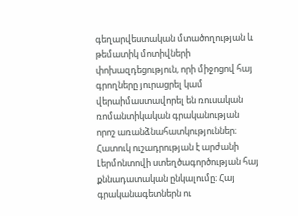գեղարվեստական մտածողության և թեմատիկ մոտիվների փոխազդեցություն, որի միջոցով հայ գրողները յուրացրել կամ վերաիմաստավորել են ռուսական ռոմանտիկական գրականության որոշ առանձնահատկություններ։ Հատուկ ուշադրության է արժանի Լերմոնտովի ստեղծագործության հայ քննադատական ընկալումը։ Հայ գրականագետներն ու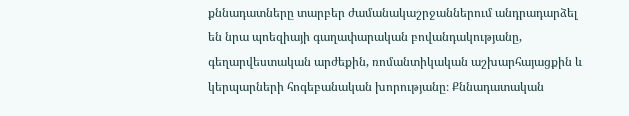քննադատները տարբեր ժամանակաշրջաններում անդրադարձել են նրա պոեզիայի գաղափարական բովանդակությանը, գեղարվեստական արժեքին, ռոմանտիկական աշխարհայացքին և կերպարների հոգեբանական խորությանը։ Քննադատական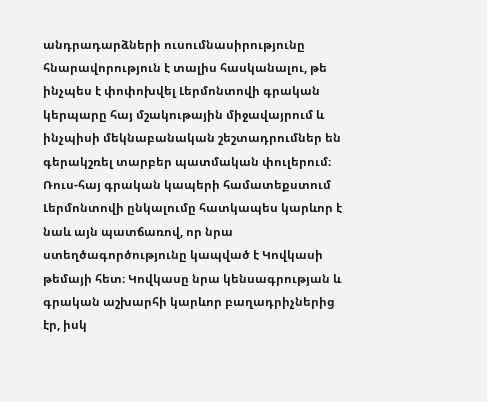անդրադարձների ուսումնասիրությունը հնարավորություն է տալիս հասկանալու, թե ինչպես է փոփոխվել Լերմոնտովի գրական կերպարը հայ մշակութային միջավայրում և ինչպիսի մեկնաբանական շեշտադրումներ են գերակշռել տարբեր պատմական փուլերում։ Ռուս-հայ գրական կապերի համատեքստում Լերմոնտովի ընկալումը հատկապես կարևոր է նաև այն պատճառով, որ նրա ստեղծագործությունը կապված է Կովկասի թեմայի հետ։ Կովկասը նրա կենսագրության և գրական աշխարհի կարևոր բաղադրիչներից էր, իսկ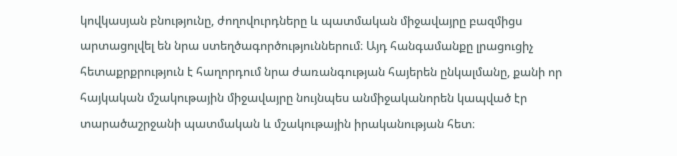կովկասյան բնությունը, ժողովուրդները և պատմական միջավայրը բազմիցս արտացոլվել են նրա ստեղծագործություններում։ Այդ հանգամանքը լրացուցիչ հետաքրքրություն է հաղորդում նրա ժառանգության հայերեն ընկալմանը, քանի որ հայկական մշակութային միջավայրը նույնպես անմիջականորեն կապված էր տարածաշրջանի պատմական և մշակութային իրականության հետ։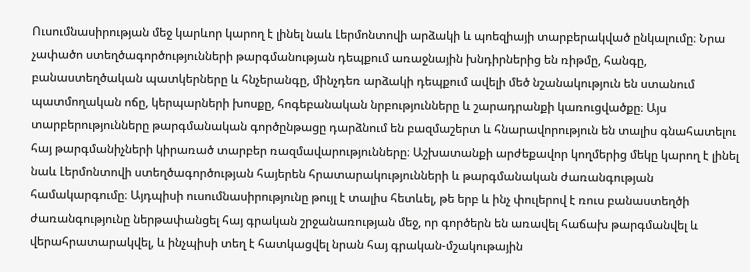Ուսումնասիրության մեջ կարևոր կարող է լինել նաև Լերմոնտովի արձակի և պոեզիայի տարբերակված ընկալումը։ Նրա չափածո ստեղծագործությունների թարգմանության դեպքում առաջնային խնդիրներից են ռիթմը, հանգը, բանաստեղծական պատկերները և հնչերանգը, մինչդեռ արձակի դեպքում ավելի մեծ նշանակություն են ստանում պատմողական ոճը, կերպարների խոսքը, հոգեբանական նրբությունները և շարադրանքի կառուցվածքը։ Այս տարբերությունները թարգմանական գործընթացը դարձնում են բազմաշերտ և հնարավորություն են տալիս գնահատելու հայ թարգմանիչների կիրառած տարբեր ռազմավարությունները։ Աշխատանքի արժեքավոր կողմերից մեկը կարող է լինել նաև Լերմոնտովի ստեղծագործության հայերեն հրատարակությունների և թարգմանական ժառանգության համակարգումը։ Այդպիսի ուսումնասիրությունը թույլ է տալիս հետևել, թե երբ և ինչ փուլերով է ռուս բանաստեղծի ժառանգությունը ներթափանցել հայ գրական շրջանառության մեջ, որ գործերն են առավել հաճախ թարգմանվել և վերահրատարակվել, և ինչպիսի տեղ է հատկացվել նրան հայ գրական-մշակութային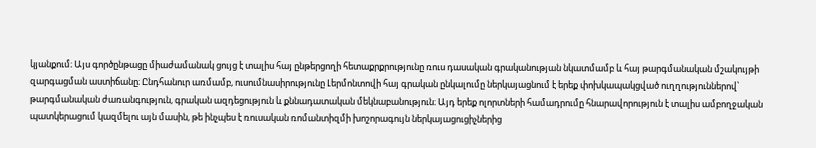կյանքում։ Այս գործընթացը միաժամանակ ցույց է տալիս հայ ընթերցողի հետաքրքրությունը ռուս դասական գրականության նկատմամբ և հայ թարգմանական մշակույթի զարգացման աստիճանը։ Ընդհանուր առմամբ, ուսումնասիրությունը Լերմոնտովի հայ գրական ընկալումը ներկայացնում է երեք փոխկապակցված ուղղություններով՝ թարգմանական ժառանգություն, գրական ազդեցություն և քննադատական մեկնաբանություն։ Այդ երեք ոլորտների համադրումը հնարավորություն է տալիս ամբողջական պատկերացում կազմելու այն մասին, թե ինչպես է ռուսական ռոմանտիզմի խոշորագույն ներկայացուցիչներից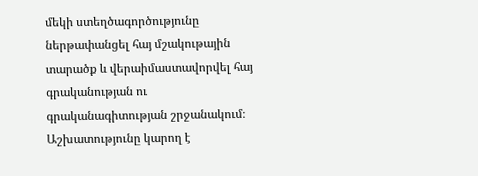մեկի ստեղծագործությունը ներթափանցել հայ մշակութային տարածք և վերաիմաստավորվել հայ գրականության ու գրականագիտության շրջանակում։ Աշխատությունը կարող է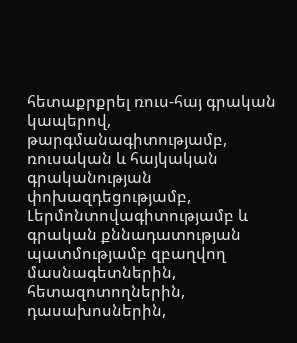հետաքրքրել ռուս-հայ գրական կապերով, թարգմանագիտությամբ, ռուսական և հայկական գրականության փոխազդեցությամբ, Լերմոնտովագիտությամբ և գրական քննադատության պատմությամբ զբաղվող մասնագետներին, հետազոտողներին, դասախոսներին,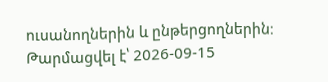ուսանողներին և ընթերցողներին։
Թարմացվել է՝ 2026-09-15